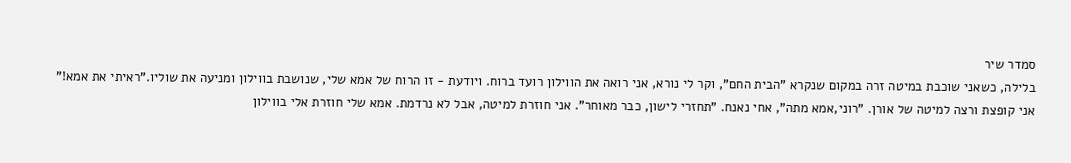סמדר שיר
בלילה, כשאני שוכבת במיטה זרה במקום שנקרא "הבית החם", וקר לי נורא, אני רואה את הווילון רועד ברוח. ויודעת - זו הרוח של אמא שלי, שנושבת בווילון ומניעה את שוליו."ראיתי את אמא!" אני קופצת ורצה למיטה של אורן. "רוני,אמא מתה", אחי נאנח. "תחזרי לישון, כבר מאוחר". אני חוזרת למיטה, אבל לא נרדמת. אמא שלי חוזרת אלי בווילון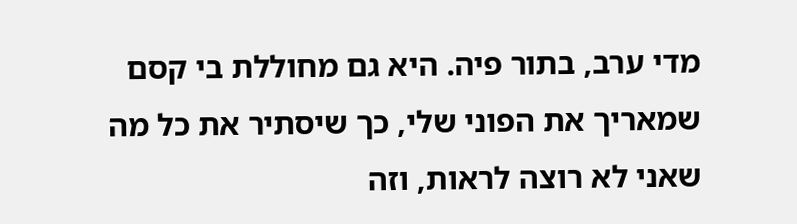מדי ערב, בתור פיה. היא גם מחוללת בי קסם שמאריך את הפוני שלי, כך שיסתיר את כל מה שאני לא רוצה לראות, וזה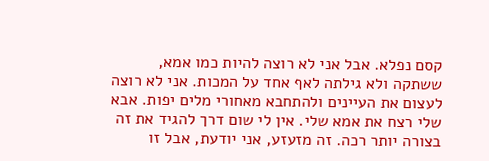קסם נפלא. אבל אני לא רוצה להיות כמו אמא, ששתקה ולא גילתה לאף אחד על המכות. אני לא רוצה לעצום את העיינים ולהתחבא מאחורי מלים יפות. אבא שלי רצח את אמא שלי. אין לי שום דרך להגיד את זה בצורה יותר רכה. זה מזעזע, אני יודעת, אבל זו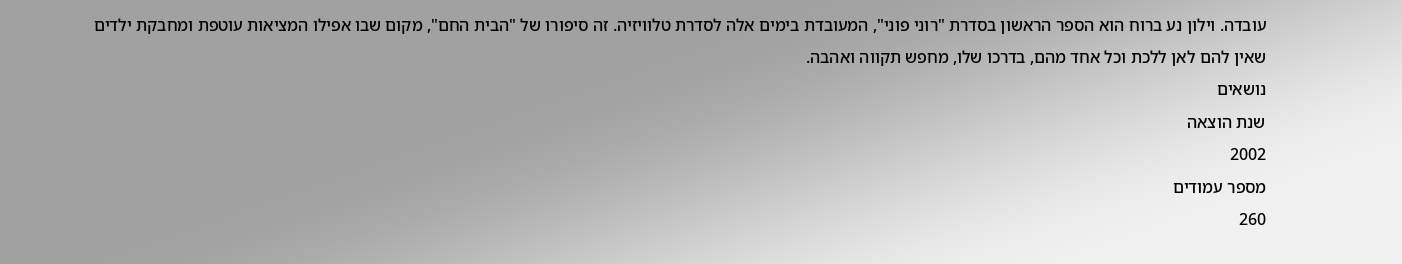עובדה. וילון נע ברוח הוא הספר הראשון בסדרת "רוני פוני", המעובדת בימים אלה לסדרת טלוויזיה. זה סיפורו של "הבית החם", מקום שבו אפילו המציאות עוטפת ומחבקת ילדים שאין להם לאן ללכת וכל אחד מהם, בדרכו שלו, מחפש תקווה ואהבה.
נושאים
שנת הוצאה
2002
מספר עמודים
260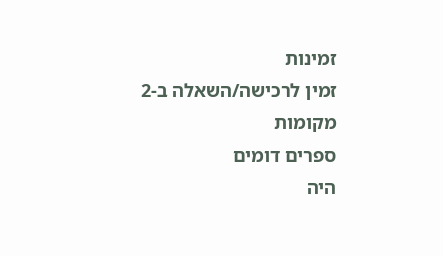זמינות
זמין לרכישה/השאלה ב-2 מקומות
ספרים דומים
היה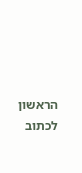הראשון לכתוב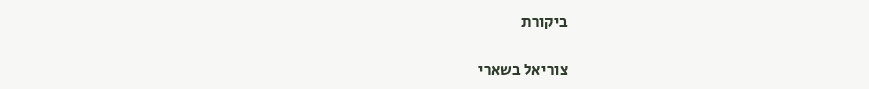ביקורת

צוריאל בשארי